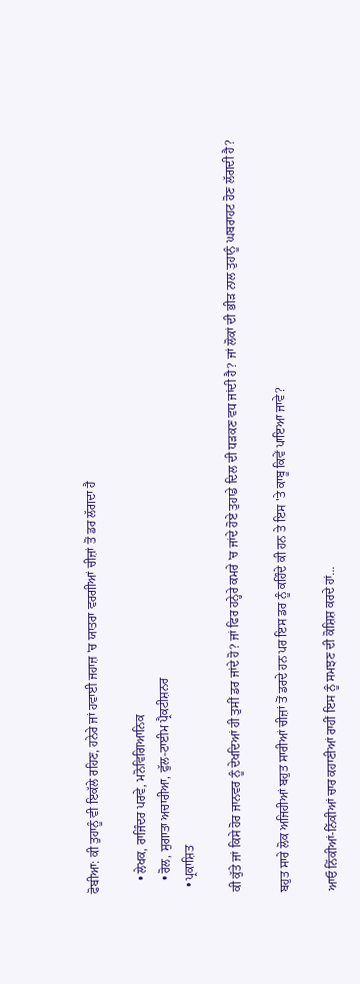ਫੋਬੀਆ: ਕੀ ਤੁਹਾਨੂੰ ਵੀ ਇਕੱਲੇ ਰਹਿਣ, ਹਨੇਰੇ ਜਾਂ ਹਵਾਈ ਜਹਾਜ਼ 'ਚ ਯਾਤਰਾ ਵਰਗੀਆਂ ਚੀਜ਼ਾਂ ਤੋਂ ਡਰ ਲੱਗਦਾ ਹੈ

    • ਲੇਖਕ, ਰਾਜਿੰਦਰ ਪਰਵੇ, ਮਨੋਵਿਗਿਆਨਿਕ
    • ਰੋਲ, ਸੁਗਾਤਾ ਅਚਾਰੀਆ, ਫੁੱਲ-ਟਾਈਮ ਪ੍ਰੈਕਟੀਸ਼ਨਰ
  • ਪ੍ਰਕਾਸ਼ਿਤ

ਕੀ ਕੁੱਤੇ ਜਾਂ ਕਿਸੇ ਹੋਰ ਜਾਨਵਰ ਨੂੰ ਦੇਖਦਿਆਂ ਹੀ ਤੁਸੀਂ ਡਰ ਜਾਂਦੇ ਹੋ? ਜਾਂ ਫਿਰ ਹਨ੍ਹੇਰੇ ਕਮਰੇ 'ਚ ਜਾਂਦੇ ਹੋਏ ਤੁਹਾਡੇ ਦਿਲ ਦੀ ਧੜਕਣ ਵਧ ਜਾਂਦੀ ਹੈ? ਜਾਂ ਲੋਕਾਂ ਦੀ ਭੀੜ ਨਾਲ ਤੁਹਾਨੂੰ ਘਬਰਾਹਟ ਹੋਣ ਲੱਗਦੀ ਹੈ?

ਬਹੁਤ ਸਾਰੇ ਲੋਕ ਅਜਿਹੀਆਂ ਬਹੁਤ ਸਾਰੀਆਂ ਚੀਜ਼ਾਂ ਤੋਂ ਡਰਦੇ ਹਨ ਪਰ ਇਸ ਡਰ ਨੂੰ ਕਹਿੰਦੇ ਕੀ ਹਨ ਤੇ ਇਸ 'ਤੇ ਕਾਬੂ ਕਿਵੇਂ ਪਾਇਆ ਜਾਵੇ?

ਆਓ ਨਿੱਕੀਆਂ-ਨਿੱਕੀਆਂ ਚਾਰ ਕਹਾਣੀਆਂ ਰਾਹੀਂ ਇਸ ਨੂੰ ਸਮਝਣ ਦੀ ਕੋਸ਼ਿਸ਼ ਕਰਦੇ ਹਾਂ...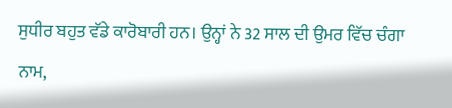ਸੁਧੀਰ ਬਹੁਤ ਵੱਡੇ ਕਾਰੋਬਾਰੀ ਹਨ। ਉਨ੍ਹਾਂ ਨੇ 32 ਸਾਲ ਦੀ ਉਮਰ ਵਿੱਚ ਚੰਗਾ ਨਾਮ,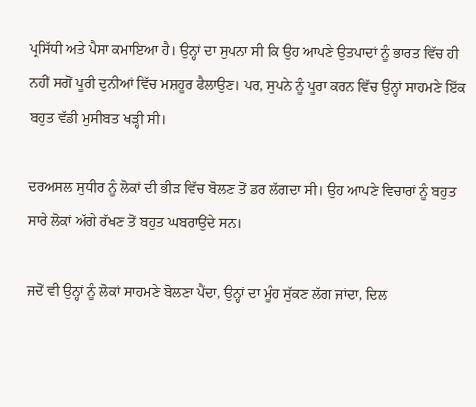ਪ੍ਰਸਿੱਧੀ ਅਤੇ ਪੈਸਾ ਕਮਾਇਆ ਹੈ। ਉਨ੍ਹਾਂ ਦਾ ਸੁਪਨਾ ਸੀ ਕਿ ਉਹ ਆਪਣੇ ਉਤਪਾਦਾਂ ਨੂੰ ਭਾਰਤ ਵਿੱਚ ਹੀ ਨਹੀਂ ਸਗੋਂ ਪੂਰੀ ਦੁਨੀਆਂ ਵਿੱਚ ਮਸ਼ਹੂਰ ਫੈਲਾਉਣ। ਪਰ, ਸੁਪਨੇ ਨੂੰ ਪੂਰਾ ਕਰਨ ਵਿੱਚ ਉਨ੍ਹਾਂ ਸਾਹਮਣੇ ਇੱਕ ਬਹੁਤ ਵੱਡੀ ਮੁਸੀਬਤ ਖੜ੍ਹੀ ਸੀ।

ਦਰਅਸਲ ਸੁਧੀਰ ਨੂੰ ਲੋਕਾਂ ਦੀ ਭੀੜ ਵਿੱਚ ਬੋਲਣ ਤੋਂ ਡਰ ਲੱਗਦਾ ਸੀ। ਉਹ ਆਪਣੇ ਵਿਚਾਰਾਂ ਨੂੰ ਬਹੁਤ ਸਾਰੇ ਲੋਕਾਂ ਅੱਗੇ ਰੱਖਣ ਤੋਂ ਬਹੁਤ ਘਬਰਾਉਂਦੇ ਸਨ।

ਜਦੋਂ ਵੀ ਉਨ੍ਹਾਂ ਨੂੰ ਲੋਕਾਂ ਸਾਹਮਣੇ ਬੋਲਣਾ ਪੈਂਦਾ, ਉਨ੍ਹਾਂ ਦਾ ਮੂੰਹ ਸੁੱਕਣ ਲੱਗ ਜਾਂਦਾ, ਦਿਲ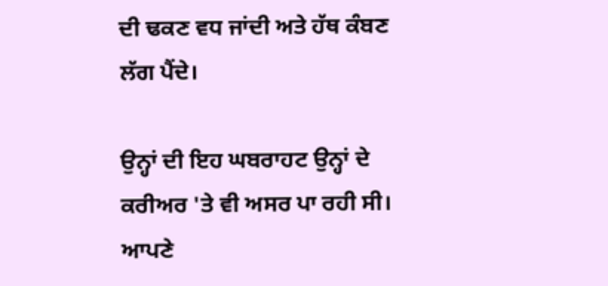ਦੀ ਢਕਣ ਵਧ ਜਾਂਦੀ ਅਤੇ ਹੱਥ ਕੰਬਣ ਲੱਗ ਪੈਂਦੇ।

ਉਨ੍ਹਾਂ ਦੀ ਇਹ ਘਬਰਾਹਟ ਉਨ੍ਹਾਂ ਦੇ ਕਰੀਅਰ 'ਤੇ ਵੀ ਅਸਰ ਪਾ ਰਹੀ ਸੀ। ਆਪਣੇ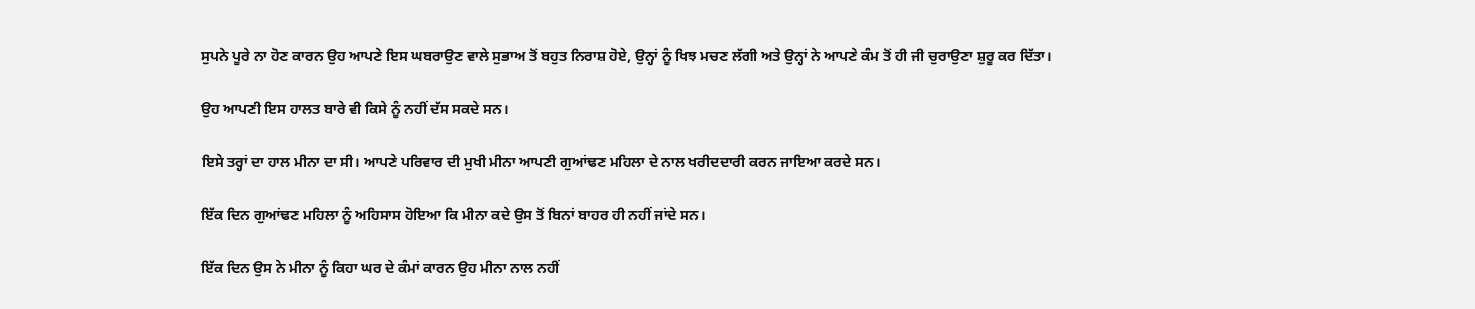ਸੁਪਨੇ ਪੂਰੇ ਨਾ ਹੋਣ ਕਾਰਨ ਉਹ ਆਪਣੇ ਇਸ ਘਬਰਾਉਣ ਵਾਲੇ ਸੁਭਾਅ ਤੋਂ ਬਹੁਤ ਨਿਰਾਸ਼ ਹੋਏ, ਉਨ੍ਹਾਂ ਨੂੰ ਖਿਝ ਮਚਣ ਲੱਗੀ ਅਤੇ ਉਨ੍ਹਾਂ ਨੇ ਆਪਣੇ ਕੰਮ ਤੋਂ ਹੀ ਜੀ ਚੁਰਾਉਣਾ ਸ਼ੁਰੂ ਕਰ ਦਿੱਤਾ।

ਉਹ ਆਪਣੀ ਇਸ ਹਾਲਤ ਬਾਰੇ ਵੀ ਕਿਸੇ ਨੂੰ ਨਹੀਂ ਦੱਸ ਸਕਦੇ ਸਨ।

ਇਸੇ ਤਰ੍ਹਾਂ ਦਾ ਹਾਲ ਮੀਨਾ ਦਾ ਸੀ। ਆਪਣੇ ਪਰਿਵਾਰ ਦੀ ਮੁਖੀ ਮੀਨਾ ਆਪਣੀ ਗੁਆਂਢਣ ਮਹਿਲਾ ਦੇ ਨਾਲ ਖਰੀਦਦਾਰੀ ਕਰਨ ਜਾਇਆ ਕਰਦੇ ਸਨ।

ਇੱਕ ਦਿਨ ਗੁਆਂਢਣ ਮਹਿਲਾ ਨੂੰ ਅਹਿਸਾਸ ਹੋਇਆ ਕਿ ਮੀਨਾ ਕਦੇ ਉਸ ਤੋਂ ਬਿਨਾਂ ਬਾਹਰ ਹੀ ਨਹੀਂ ਜਾਂਦੇ ਸਨ।

ਇੱਕ ਦਿਨ ਉਸ ਨੇ ਮੀਨਾ ਨੂੰ ਕਿਹਾ ਘਰ ਦੇ ਕੰਮਾਂ ਕਾਰਨ ਉਹ ਮੀਨਾ ਨਾਲ ਨਹੀਂ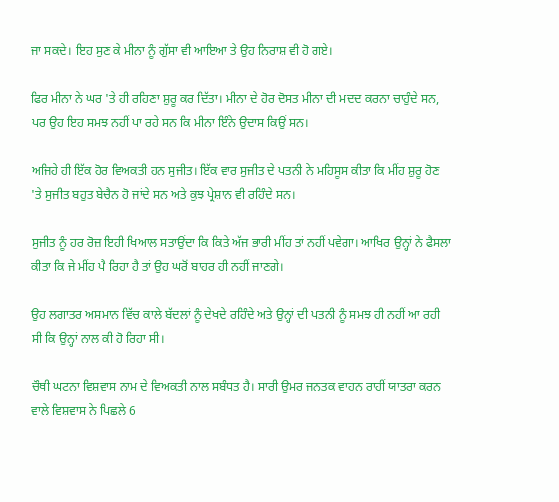ਜਾ ਸਕਦੇ। ਇਹ ਸੁਣ ਕੇ ਮੀਨਾ ਨੂੰ ਗੁੱਸਾ ਵੀ ਆਇਆ ਤੇ ਉਹ ਨਿਰਾਸ਼ ਵੀ ਹੋ ਗਏ।

ਫਿਰ ਮੀਨਾ ਨੇ ਘਰ 'ਤੇ ਹੀ ਰਹਿਣਾ ਸ਼ੁਰੂ ਕਰ ਦਿੱਤਾ। ਮੀਨਾ ਦੇ ਹੋਰ ਦੋਸਤ ਮੀਨਾ ਦੀ ਮਦਦ ਕਰਨਾ ਚਾਹੁੰਦੇ ਸਨ, ਪਰ ਉਹ ਇਹ ਸਮਝ ਨਹੀਂ ਪਾ ਰਹੇ ਸਨ ਕਿ ਮੀਨਾ ਇੰਨੇ ਉਦਾਸ ਕਿਉਂ ਸਨ।

ਅਜਿਹੇ ਹੀ ਇੱਕ ਹੋਰ ਵਿਅਕਤੀ ਹਨ ਸੁਜੀਤ। ਇੱਕ ਵਾਰ ਸੁਜੀਤ ਦੇ ਪਤਨੀ ਨੇ ਮਹਿਸੂਸ ਕੀਤਾ ਕਿ ਮੀਂਹ ਸ਼ੁਰੂ ਹੋਣ 'ਤੇ ਸੁਜੀਤ ਬਹੁਤ ਬੇਚੈਨ ਹੋ ਜਾਂਦੇ ਸਨ ਅਤੇ ਕੁਝ ਪ੍ਰੇਸ਼ਾਨ ਵੀ ਰਹਿੰਦੇ ਸਨ।

ਸੁਜੀਤ ਨੂੰ ਹਰ ਰੋਜ਼ ਇਹੀ ਖਿਆਲ ਸਤਾਉਂਦਾ ਕਿ ਕਿਤੇ ਅੱਜ ਭਾਰੀ ਮੀਂਹ ਤਾਂ ਨਹੀਂ ਪਵੇਗਾ। ਆਖਿਰ ਉਨ੍ਹਾਂ ਨੇ ਫੈਸਲਾ ਕੀਤਾ ਕਿ ਜੇ ਮੀਂਹ ਪੈ ਰਿਹਾ ਹੈ ਤਾਂ ਉਹ ਘਰੋਂ ਬਾਹਰ ਹੀ ਨਹੀਂ ਜਾਣਗੇ।

ਉਹ ਲਗਾਤਰ ਅਸਮਾਨ ਵਿੱਚ ਕਾਲੇ ਬੱਦਲਾਂ ਨੂੰ ਦੇਖਦੇ ਰਹਿੰਦੇ ਅਤੇ ਉਨ੍ਹਾਂ ਦੀ ਪਤਨੀ ਨੂੰ ਸਮਝ ਹੀ ਨਹੀਂ ਆ ਰਹੀ ਸੀ ਕਿ ਉਨ੍ਹਾਂ ਨਾਲ ਕੀ ਹੋ ਰਿਹਾ ਸੀ।

ਚੌਥੀ ਘਟਨਾ ਵਿਸ਼ਵਾਸ ਨਾਮ ਦੇ ਵਿਅਕਤੀ ਨਾਲ ਸਬੰਧਤ ਹੈ। ਸਾਰੀ ਉਮਰ ਜਨਤਕ ਵਾਹਨ ਰਾਹੀਂ ਯਾਤਰਾ ਕਰਨ ਵਾਲੇ ਵਿਸ਼ਵਾਸ ਨੇ ਪਿਛਲੇ 6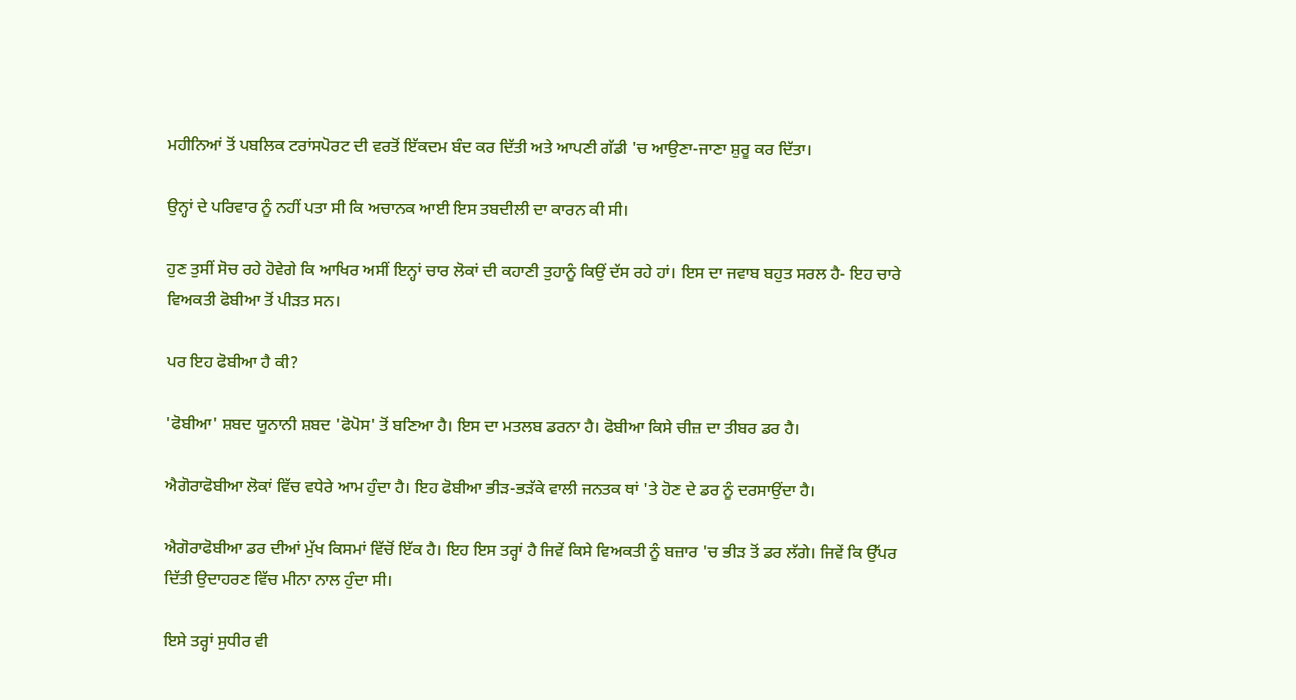ਮਹੀਨਿਆਂ ਤੋਂ ਪਬਲਿਕ ਟਰਾਂਸਪੋਰਟ ਦੀ ਵਰਤੋਂ ਇੱਕਦਮ ਬੰਦ ਕਰ ਦਿੱਤੀ ਅਤੇ ਆਪਣੀ ਗੱਡੀ 'ਚ ਆਉਣਾ-ਜਾਣਾ ਸ਼ੁਰੂ ਕਰ ਦਿੱਤਾ।

ਉਨ੍ਹਾਂ ਦੇ ਪਰਿਵਾਰ ਨੂੰ ਨਹੀਂ ਪਤਾ ਸੀ ਕਿ ਅਚਾਨਕ ਆਈ ਇਸ ਤਬਦੀਲੀ ਦਾ ਕਾਰਨ ਕੀ ਸੀ।

ਹੁਣ ਤੁਸੀਂ ਸੋਚ ਰਹੇ ਹੋਵੇਗੇ ਕਿ ਆਖਿਰ ਅਸੀਂ ਇਨ੍ਹਾਂ ਚਾਰ ਲੋਕਾਂ ਦੀ ਕਹਾਣੀ ਤੁਹਾਨੂੰ ਕਿਉਂ ਦੱਸ ਰਹੇ ਹਾਂ। ਇਸ ਦਾ ਜਵਾਬ ਬਹੁਤ ਸਰਲ ਹੈ- ਇਹ ਚਾਰੇ ਵਿਅਕਤੀ ਫੋਬੀਆ ਤੋਂ ਪੀੜਤ ਸਨ।

ਪਰ ਇਹ ਫੋਬੀਆ ਹੈ ਕੀ?

'ਫੋਬੀਆ' ਸ਼ਬਦ ਯੂਨਾਨੀ ਸ਼ਬਦ 'ਫੋਪੋਸ' ਤੋਂ ਬਣਿਆ ਹੈ। ਇਸ ਦਾ ਮਤਲਬ ਡਰਨਾ ਹੈ। ਫੋਬੀਆ ਕਿਸੇ ਚੀਜ਼ ਦਾ ਤੀਬਰ ਡਰ ਹੈ।

ਐਗੋਰਾਫੋਬੀਆ ਲੋਕਾਂ ਵਿੱਚ ਵਧੇਰੇ ਆਮ ਹੁੰਦਾ ਹੈ। ਇਹ ਫੋਬੀਆ ਭੀੜ-ਭੜੱਕੇ ਵਾਲੀ ਜਨਤਕ ਥਾਂ 'ਤੇ ਹੋਣ ਦੇ ਡਰ ਨੂੰ ਦਰਸਾਉਂਦਾ ਹੈ।

ਐਗੋਰਾਫੋਬੀਆ ਡਰ ਦੀਆਂ ਮੁੱਖ ਕਿਸਮਾਂ ਵਿੱਚੋਂ ਇੱਕ ਹੈ। ਇਹ ਇਸ ਤਰ੍ਹਾਂ ਹੈ ਜਿਵੇਂ ਕਿਸੇ ਵਿਅਕਤੀ ਨੂੰ ਬਜ਼ਾਰ 'ਚ ਭੀੜ ਤੋਂ ਡਰ ਲੱਗੇ। ਜਿਵੇਂ ਕਿ ਉੱਪਰ ਦਿੱਤੀ ਉਦਾਹਰਣ ਵਿੱਚ ਮੀਨਾ ਨਾਲ ਹੁੰਦਾ ਸੀ।

ਇਸੇ ਤਰ੍ਹਾਂ ਸੁਧੀਰ ਵੀ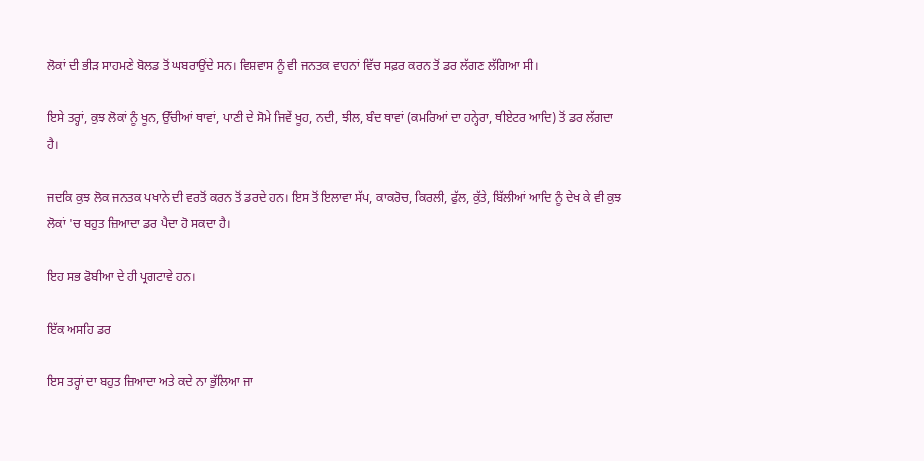ਲੋਕਾਂ ਦੀ ਭੀੜ ਸਾਹਮਣੇ ਬੋਲਡ ਤੋਂ ਘਬਰਾਉਂਦੇ ਸਨ। ਵਿਸ਼ਵਾਸ ਨੂੰ ਵੀ ਜਨਤਕ ਵਾਹਨਾਂ ਵਿੱਚ ਸਫ਼ਰ ਕਰਨ ਤੋਂ ਡਰ ਲੱਗਣ ਲੱਗਿਆ ਸੀ।

ਇਸੇ ਤਰ੍ਹਾਂ, ਕੁਝ ਲੋਕਾਂ ਨੂੰ ਖੂਨ, ਉੱਚੀਆਂ ਥਾਵਾਂ, ਪਾਣੀ ਦੇ ਸੋਮੇ ਜਿਵੇਂ ਖੂਹ, ਨਦੀ, ਝੀਲ, ਬੰਦ ਥਾਵਾਂ (ਕਮਰਿਆਂ ਦਾ ਹਨ੍ਹੇਰਾ, ਥੀਏਟਰ ਆਦਿ) ਤੋਂ ਡਰ ਲੱਗਦਾ ਹੈ।

ਜਦਕਿ ਕੁਝ ਲੋਕ ਜਨਤਕ ਪਖਾਨੇ ਦੀ ਵਰਤੋਂ ਕਰਨ ਤੋਂ ਡਰਦੇ ਹਨ। ਇਸ ਤੋਂ ਇਲਾਵਾ ਸੱਪ, ਕਾਕਰੋਚ, ਕਿਰਲੀ, ਫੁੱਲ, ਕੁੱਤੇ, ਬਿੱਲੀਆਂ ਆਦਿ ਨੂੰ ਦੇਖ ਕੇ ਵੀ ਕੁਝ ਲੋਕਾਂ 'ਚ ਬਹੁਤ ਜ਼ਿਆਦਾ ਡਰ ਪੈਦਾ ਹੋ ਸਕਦਾ ਹੈ।

ਇਹ ਸਭ ਫੋਬੀਆ ਦੇ ਹੀ ਪ੍ਰਗਟਾਵੇ ਹਨ।

ਇੱਕ ਅਸਹਿ ਡਰ

ਇਸ ਤਰ੍ਹਾਂ ਦਾ ਬਹੁਤ ਜ਼ਿਆਦਾ ਅਤੇ ਕਦੇ ਨਾ ਭੁੱਲਿਆ ਜਾ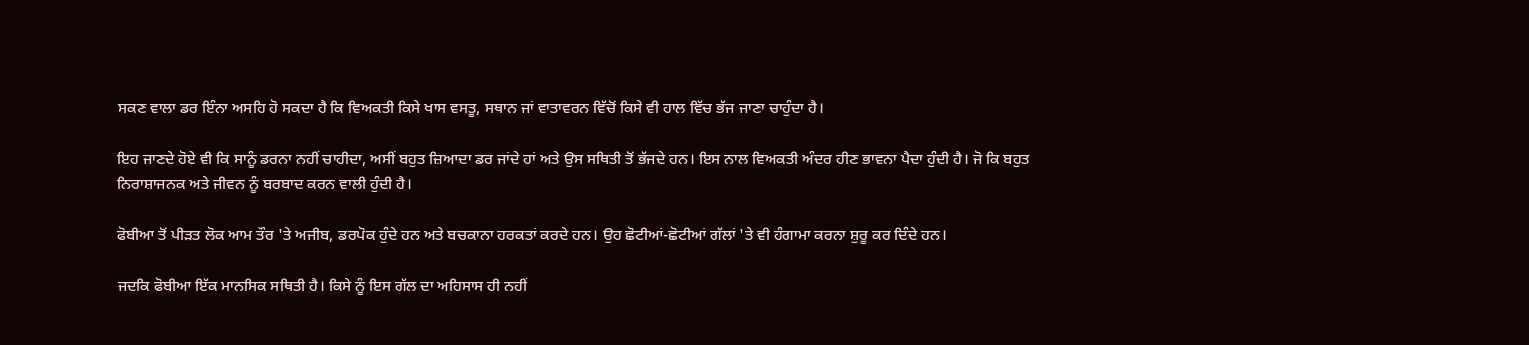ਸਕਣ ਵਾਲਾ ਡਰ ਇੰਨਾ ਅਸਹਿ ਹੋ ਸਕਦਾ ਹੈ ਕਿ ਵਿਅਕਤੀ ਕਿਸੇ ਖਾਸ ਵਸਤੂ, ਸਥਾਨ ਜਾਂ ਵਾਤਾਵਰਨ ਵਿੱਚੋਂ ਕਿਸੇ ਵੀ ਹਾਲ ਵਿੱਚ ਭੱਜ ਜਾਣਾ ਚਾਹੁੰਦਾ ਹੈ।

ਇਹ ਜਾਣਦੇ ਹੋਏ ਵੀ ਕਿ ਸਾਨੂੰ ਡਰਨਾ ਨਹੀਂ ਚਾਹੀਦਾ, ਅਸੀਂ ਬਹੁਤ ਜ਼ਿਆਦਾ ਡਰ ਜਾਂਦੇ ਹਾਂ ਅਤੇ ਉਸ ਸਥਿਤੀ ਤੋਂ ਭੱਜਦੇ ਹਨ। ਇਸ ਨਾਲ ਵਿਅਕਤੀ ਅੰਦਰ ਹੀਣ ਭਾਵਨਾ ਪੈਦਾ ਹੁੰਦੀ ਹੈ। ਜੋ ਕਿ ਬਹੁਤ ਨਿਰਾਸ਼ਾਜਨਕ ਅਤੇ ਜੀਵਨ ਨੂੰ ਬਰਬਾਦ ਕਰਨ ਵਾਲੀ ਹੁੰਦੀ ਹੈ।

ਫੋਬੀਆ ਤੋਂ ਪੀੜਤ ਲੋਕ ਆਮ ਤੌਰ 'ਤੇ ਅਜੀਬ, ਡਰਪੋਕ ਹੁੰਦੇ ਹਨ ਅਤੇ ਬਚਕਾਨਾ ਹਰਕਤਾਂ ਕਰਦੇ ਹਨ। ਉਹ ਛੋਟੀਆਂ-ਛੋਟੀਆਂ ਗੱਲਾਂ 'ਤੇ ਵੀ ਹੰਗਾਮਾ ਕਰਨਾ ਸ਼ੁਰੂ ਕਰ ਦਿੰਦੇ ਹਨ।

ਜਦਕਿ ਫੋਬੀਆ ਇੱਕ ਮਾਨਸਿਕ ਸਥਿਤੀ ਹੈ। ਕਿਸੇ ਨੂੰ ਇਸ ਗੱਲ ਦਾ ਅਹਿਸਾਸ ਹੀ ਨਹੀਂ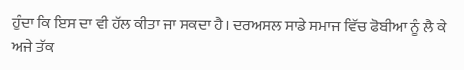ਹੁੰਦਾ ਕਿ ਇਸ ਦਾ ਵੀ ਹੱਲ ਕੀਤਾ ਜਾ ਸਕਦਾ ਹੈ। ਦਰਅਸਲ ਸਾਡੇ ਸਮਾਜ ਵਿੱਚ ਫੋਬੀਆ ਨੂੰ ਲੈ ਕੇ ਅਜੇ ਤੱਕ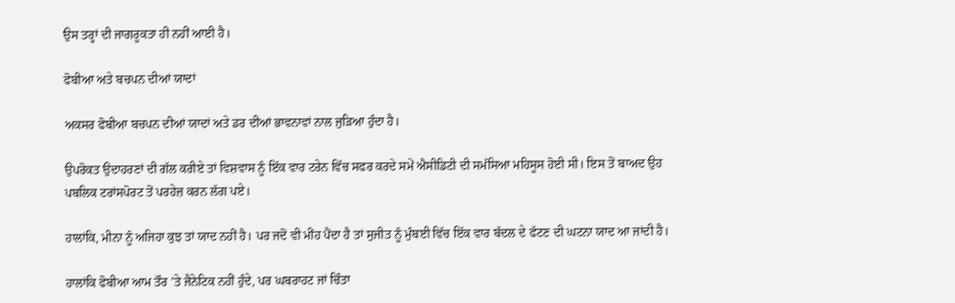ਉਸ ਤਰ੍ਹਾਂ ਦੀ ਜਾਗਰੂਕਤਾ ਹੀ ਨਹੀਂ ਆਈ ਹੈ।

ਫੋਬੀਆ ਅਤੇ ਬਚਪਨ ਦੀਆਂ ਯਾਦਾਂ

ਅਕਸਰ ਫੋਬੀਆ ਬਚਪਨ ਦੀਆਂ ਯਾਦਾਂ ਅਤੇ ਡਰ ਦੀਆਂ ਭਾਵਨਾਵਾਂ ਨਾਲ ਜੁੜਿਆ ਹੁੰਦਾ ਹੈ।

ਉਪਰੋਕਤ ਉਦਾਹਰਣਾਂ ਦੀ ਗੱਲ ਕਰੀਏ ਤਾਂ ਵਿਸ਼ਵਾਸ ਨੂੰ ਇੱਕ ਵਾਰ ਟਰੇਨ ਵਿੱਚ ਸਫਰ ਕਰਦੇ ਸਮੇਂ ਐਸੀਡਿਟੀ ਦੀ ਸਮੱਸਿਆ ਮਹਿਸੂਸ ਹੋਈ ਸੀ। ਇਸ ਤੋਂ ਬਾਅਦ ਉਹ ਪਬਲਿਕ ਟਰਾਂਸਪੋਰਟ ਤੋਂ ਪਰਹੇਜ਼ ਕਰਨ ਲੱਗ ਪਏ।

ਹਾਲਾਂਕਿ, ਮੀਨਾ ਨੂੰ ਅਜਿਹਾ ਕੁਝ ਤਾਂ ਯਾਦ ਨਹੀਂ ਹੈ। ਪਰ ਜਦੋਂ ਵੀ ਮੀਂਹ ਪੈਂਦਾ ਹੈ ਤਾਂ ਸੁਜੀਤ ਨੂੰ ਮੁੰਬਈ ਵਿੱਚ ਇੱਕ ਵਾਰ ਬੱਦਲ ਦੇ ਫੱਟਣ ਦੀ ਘਟਨਾ ਯਾਦ ਆ ਜਾਂਦੀ ਹੈ।

ਹਾਲਾਂਕਿ ਫੋਬੀਆ ਆਮ ਤੌਰ 'ਤੇ ਜੈਨੇਟਿਕ ਨਹੀਂ ਹੁੰਦੇ, ਪਰ ਘਬਰਾਹਟ ਜਾਂ ਚਿੰਤਾ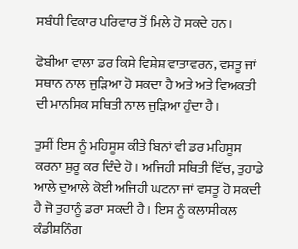ਸਬੰਧੀ ਵਿਕਾਰ ਪਰਿਵਾਰ ਤੋਂ ਮਿਲੇ ਹੋ ਸਕਦੇ ਹਨ।

ਫੋਬੀਆ ਵਾਲਾ ਡਰ ਕਿਸੇ ਵਿਸ਼ੇਸ਼ ਵਾਤਾਵਰਨ, ਵਸਤੂ ਜਾਂ ਸਥਾਨ ਨਾਲ ਜੁੜਿਆ ਹੋ ਸਕਦਾ ਹੈ ਅਤੇ ਅਤੇ ਵਿਅਕਤੀ ਦੀ ਮਾਨਸਿਕ ਸਥਿਤੀ ਨਾਲ ਜੁੜਿਆ ਹੁੰਦਾ ਹੈ।

ਤੁਸੀਂ ਇਸ ਨੂੰ ਮਹਿਸੂਸ ਕੀਤੇ ਬਿਨਾਂ ਵੀ ਡਰ ਮਹਿਸੂਸ ਕਰਨਾ ਸ਼ੁਰੂ ਕਰ ਦਿੰਦੇ ਹੋ। ਅਜਿਹੀ ਸਥਿਤੀ ਵਿੱਚ, ਤੁਹਾਡੇ ਆਲੇ ਦੁਆਲੇ ਕੋਈ ਅਜਿਹੀ ਘਟਨਾ ਜਾਂ ਵਸਤੂ ਹੋ ਸਕਦੀ ਹੈ ਜੋ ਤੁਹਾਨੂੰ ਡਰਾ ਸਕਦੀ ਹੈ। ਇਸ ਨੂੰ ਕਲਾਸੀਕਲ ਕੰਡੀਸ਼ਨਿੰਗ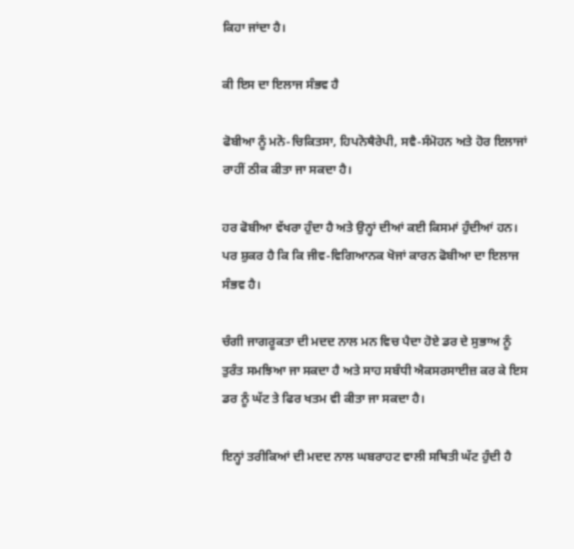ਕਿਹਾ ਜਾਂਦਾ ਹੈ।

ਕੀ ਇਸ ਦਾ ਇਲਾਜ ਸੰਭਵ ਹੈ

ਫੋਬੀਆ ਨੂੰ ਮਨੋ-ਚਿਕਿਤਸਾ, ਹਿਪਨੋਥੈਰੇਪੀ, ਸਵੈ-ਸੰਮੋਹਨ ਅਤੇ ਹੋਰ ਇਲਾਜਾਂ ਰਾਹੀਂ ਠੀਕ ਕੀਤਾ ਜਾ ਸਕਦਾ ਹੈ।

ਹਰ ਫੋਬੀਆ ਵੱਖਰਾ ਹੁੰਦਾ ਹੈ ਅਤੇ ਉਨ੍ਹਾਂ ਦੀਆਂ ਕਈ ਕਿਸਮਾਂ ਹੁੰਦੀਆਂ ਹਨ। ਪਰ ਸ਼ੁਕਰ ਹੈ ਕਿ ਕਿ ਜੀਵ-ਵਿਗਿਆਨਕ ਖੋਜਾਂ ਕਾਰਨ ਫੋਬੀਆ ਦਾ ਇਲਾਜ ਸੰਭਵ ਹੈ।

ਚੰਗੀ ਜਾਗਰੂਕਤਾ ਦੀ ਮਦਦ ਨਾਲ ਮਨ ਵਿਚ ਪੈਦਾ ਹੋਏ ਡਰ ਦੇ ਸੁਭਾਅ ਨੂੰ ਤੁਰੰਤ ਸਮਝਿਆ ਜਾ ਸਕਦਾ ਹੈ ਅਤੇ ਸਾਹ ਸਬੰਧੀ ਐਕਸਰਸਾਈਜ਼ ਕਰ ਕੇ ਇਸ ਡਰ ਨੂੰ ਘੱਟ ਤੇ ਫਿਰ ਖਤਮ ਵੀ ਕੀਤਾ ਜਾ ਸਕਦਾ ਹੈ।

ਇਨ੍ਹਾਂ ਤਰੀਕਿਆਂ ਦੀ ਮਦਦ ਨਾਲ ਘਬਰਾਹਟ ਵਾਲੀ ਸਥਿਤੀ ਘੱਟ ਹੁੰਦੀ ਹੈ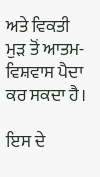ਅਤੇ ਵਿਕਤੀ ਮੁੜ ਤੋਂ ਆਤਮ-ਵਿਸ਼ਵਾਸ ਪੈਦਾ ਕਰ ਸਕਦਾ ਹੈ।

ਇਸ ਦੇ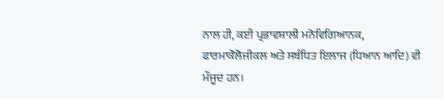ਨਾਲ ਹੀ, ਕਈ ਪ੍ਰਭਾਵਸ਼ਾਲੀ ਮਨੋਵਿਗਿਆਨਕ, ਫਾਰਮਾਕੋਲੋਜੀਕਲ ਅਤੇ ਸਬੰਧਿਤ ਇਲਾਜ (ਧਿਆਨ ਆਦਿ) ਵੀ ਮੌਜੂਦ ਹਨ।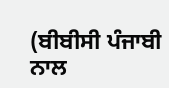(ਬੀਬੀਸੀ ਪੰਜਾਬੀ ਨਾਲ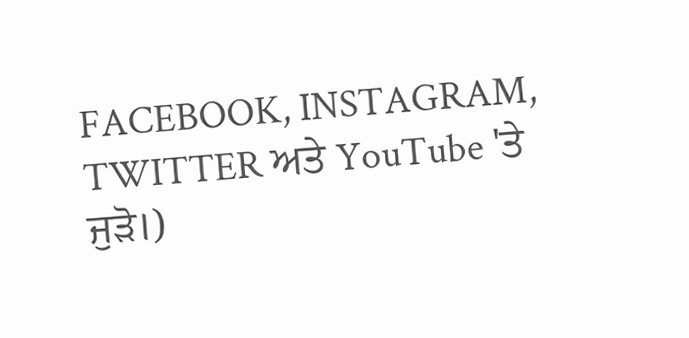FACEBOOK, INSTAGRAM, TWITTER ਅਤੇ YouTube 'ਤੇ ਜੁੜੋ।)